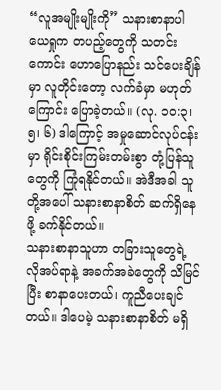“လူအမျိုးမျိုးကို” သနားစာနာပါ
ယေရှုက တပည့်တွေကို သတင်းကောင်း ဟောပြောနည်း သင်ပေးချိန်မှာ လူတိုင်းတော့ လက်ခံမှာ မဟုတ်ကြောင်း ပြောခဲ့တယ်။ (လု. ၁၀:၃၊ ၅၊ ၆) ဒါကြောင့် အမှုဆောင်လုပ်ငန်းမှာ ရိုင်းစိုင်းကြမ်းတမ်းစွာ တုံ့ပြန်သူတွေကို ကြုံရနိုင်တယ်။ အဲဒီအခါ သူတို့အပေါ် သနားစာနာစိတ် ဆက်ရှိနေဖို့ ခက်နိုင်တယ်။
သနားစာနာသူဟာ တခြားသူတွေရဲ့ လိုအပ်ရာနဲ့ အခက်အခဲတွေကို သိမြင်ပြီး စာနာပေးတယ်၊ ကူညီပေးချင်တယ်။ ဒါပေမဲ့ သနားစာနာစိတ် မရှိ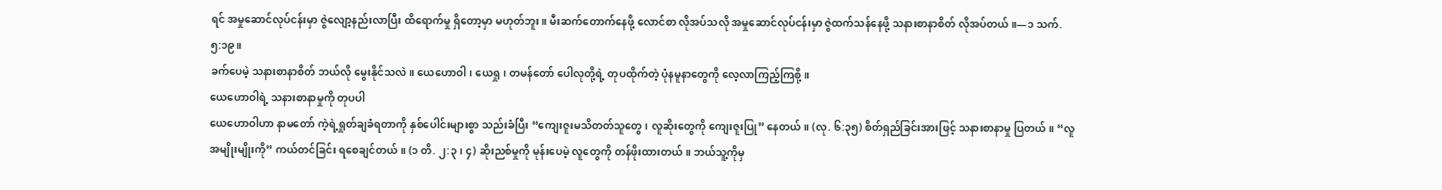ရင် အမှုဆောင်လုပ်ငန်းမှာ ဇွဲလျော့နည်းလာပြီး ထိရောက်မှု ရှိတော့မှာ မဟုတ်ဘူး။ မီးဆက်တောက်နေဖို့ လောင်စာ လိုအပ်သလို အမှုဆောင်လုပ်ငန်းမှာ ဇွဲထက်သန်နေဖို့ သနားစာနာစိတ် လိုအပ်တယ်။—၁ သက်. ၅:၁၉။
ခက်ပေမဲ့ သနားစာနာစိတ် ဘယ်လို မွေးနိုင်သလဲ။ ယေဟောဝါ၊ ယေရှု၊ တမန်တော် ပေါလုတို့ရဲ့ တုပထိုက်တဲ့ ပုံနမူနာတွေကို လေ့လာကြည့်ကြစို့။
ယေဟောဝါရဲ့ သနားစာနာမှုကို တုပပါ
ယေဟောဝါဟာ နာမတော် ကဲ့ရဲ့ရှုတ်ချခံရတာကို နှစ်ပေါင်းများစွာ သည်းခံပြီး “ကျေးဇူးမသိတတ်သူတွေ၊ လူဆိုးတွေကို ကျေးဇူးပြု” နေတယ်။ (လု. ၆:၃၅) စိတ်ရှည်ခြင်းအားဖြင့် သနားစာနာမှု ပြတယ်။ “လူအမျိုးမျိုးကို” ကယ်တင်ခြင်း ရစေချင်တယ်။ (၁ တိ. ၂:၃၊ ၄) ဆိုးညစ်မှုကို မုန်းပေမဲ့ လူတွေကို တန်ဖိုးထားတယ်။ ဘယ်သူ့ကိုမှ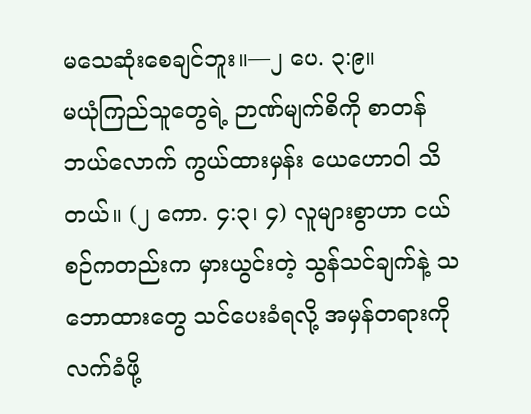မသေဆုံးစေချင်ဘူး။—၂ ပေ. ၃:၉။
မယုံကြည်သူတွေရဲ့ ဉာဏ်မျက်စိကို စာတန် ဘယ်လောက် ကွယ်ထားမှန်း ယေဟောဝါ သိတယ်။ (၂ ကော. ၄:၃၊ ၄) လူများစွာဟာ ငယ်စဉ်ကတည်းက မှားယွင်းတဲ့ သွန်သင်ချက်နဲ့ သဘောထားတွေ သင်ပေးခံရလို့ အမှန်တရားကို လက်ခံဖို့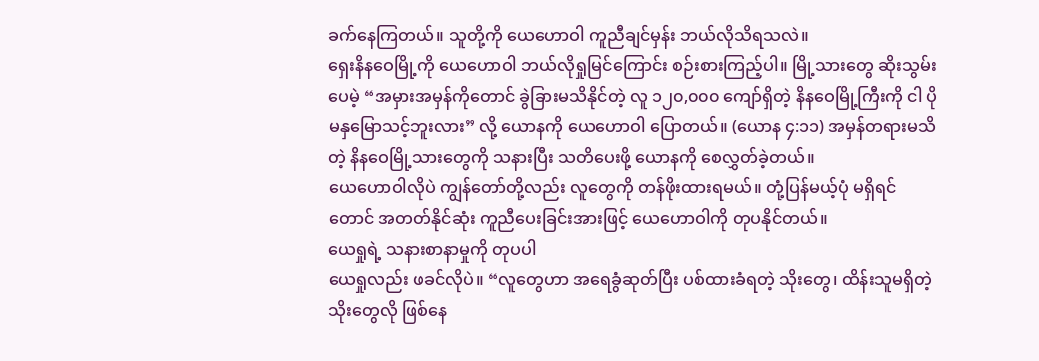ခက်နေကြတယ်။ သူတို့ကို ယေဟောဝါ ကူညီချင်မှန်း ဘယ်လိုသိရသလဲ။
ရှေးနိနဝေမြို့ကို ယေဟောဝါ ဘယ်လိုရှုမြင်ကြောင်း စဉ်းစားကြည့်ပါ။ မြို့သားတွေ ဆိုးသွမ်းပေမဲ့ “အမှားအမှန်ကိုတောင် ခွဲခြားမသိနိုင်တဲ့ လူ ၁၂၀,၀၀၀ ကျော်ရှိတဲ့ နိနဝေမြို့ကြီးကို ငါ ပိုမနှမြောသင့်ဘူးလား” လို့ ယောနကို ယေဟောဝါ ပြောတယ်။ (ယောန ၄:၁၁) အမှန်တရားမသိတဲ့ နိနဝေမြို့သားတွေကို သနားပြီး သတိပေးဖို့ ယောနကို စေလွှတ်ခဲ့တယ်။
ယေဟောဝါလိုပဲ ကျွန်တော်တို့လည်း လူတွေကို တန်ဖိုးထားရမယ်။ တုံ့ပြန်မယ့်ပုံ မရှိရင်တောင် အတတ်နိုင်ဆုံး ကူညီပေးခြင်းအားဖြင့် ယေဟောဝါကို တုပနိုင်တယ်။
ယေရှုရဲ့ သနားစာနာမှုကို တုပပါ
ယေရှုလည်း ဖခင်လိုပဲ။ “လူတွေဟာ အရေခွံဆုတ်ပြီး ပစ်ထားခံရတဲ့ သိုးတွေ၊ ထိန်းသူမရှိတဲ့ သိုးတွေလို ဖြစ်နေ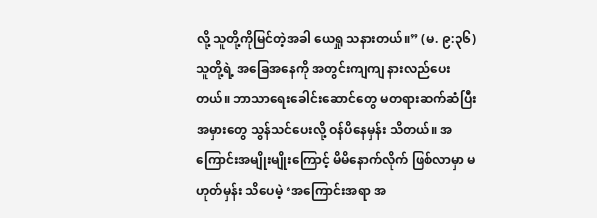လို့ သူတို့ကိုမြင်တဲ့အခါ ယေရှု သနားတယ်။” (မ. ၉:၃၆) သူတို့ရဲ့ အခြေအနေကို အတွင်းကျကျ နားလည်ပေးတယ်။ ဘာသာရေးခေါင်းဆောင်တွေ မတရားဆက်ဆံပြီး အမှားတွေ သွန်သင်ပေးလို့ ဝန်ပိနေမှန်း သိတယ်။ အကြောင်းအမျိုးမျိုးကြောင့် မိမိနောက်လိုက် ဖြစ်လာမှာ မဟုတ်မှန်း သိပေမဲ့ ‘အကြောင်းအရာ အ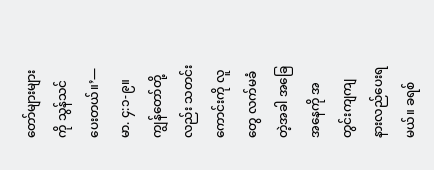တော်များများကို သွန်သင်ပေးတယ်။’—မာ. ၄:၁-၉။
ကျွန်တော်တို့လည်း သတင်းကောင်းကို လူတွေ လက်မခံတဲ့အခါ အခြေအနေကို အတွင်းကျကျ နားလည်ပေးရမယ်။ ခရစ်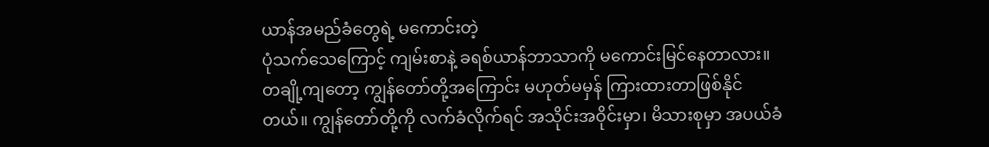ယာန်အမည်ခံတွေရဲ့ မကောင်းတဲ့
ပုံသက်သေကြောင့် ကျမ်းစာနဲ့ ခရစ်ယာန်ဘာသာကို မကောင်းမြင်နေတာလား။ တချို့ကျတော့ ကျွန်တော်တို့အကြောင်း မဟုတ်မမှန် ကြားထားတာဖြစ်နိုင်တယ်။ ကျွန်တော်တို့ကို လက်ခံလိုက်ရင် အသိုင်းအဝိုင်းမှာ၊ မိသားစုမှာ အပယ်ခံ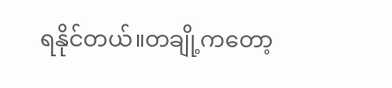ရနိုင်တယ်။တချို့ကတော့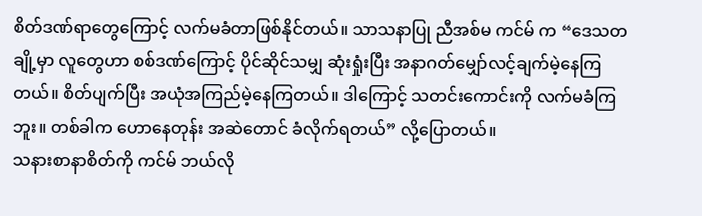စိတ်ဒဏ်ရာတွေကြောင့် လက်မခံတာဖြစ်နိုင်တယ်။ သာသနာပြု ညီအစ်မ ကင်မ် က “ဒေသတချို့မှာ လူတွေဟာ စစ်ဒဏ်ကြောင့် ပိုင်ဆိုင်သမျှ ဆုံးရှုံးပြီး အနာဂတ်မျှော်လင့်ချက်မဲ့နေကြတယ်။ စိတ်ပျက်ပြီး အယုံအကြည်မဲ့နေကြတယ်။ ဒါကြောင့် သတင်းကောင်းကို လက်မခံကြဘူး။ တစ်ခါက ဟောနေတုန်း အဆဲတောင် ခံလိုက်ရတယ်” လို့ပြောတယ်။
သနားစာနာစိတ်ကို ကင်မ် ဘယ်လို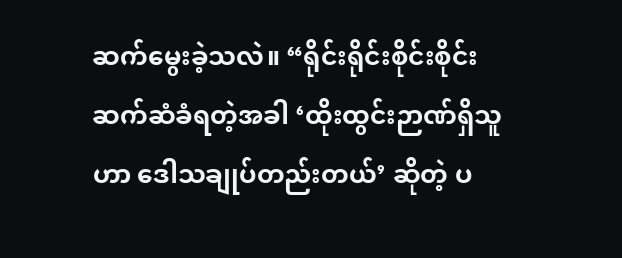ဆက်မွေးခဲ့သလဲ။ “ရိုင်းရိုင်းစိုင်းစိုင်း ဆက်ဆံခံရတဲ့အခါ ‘ထိုးထွင်းဉာဏ်ရှိသူဟာ ဒေါသချုပ်တည်းတယ်’ ဆိုတဲ့ ပ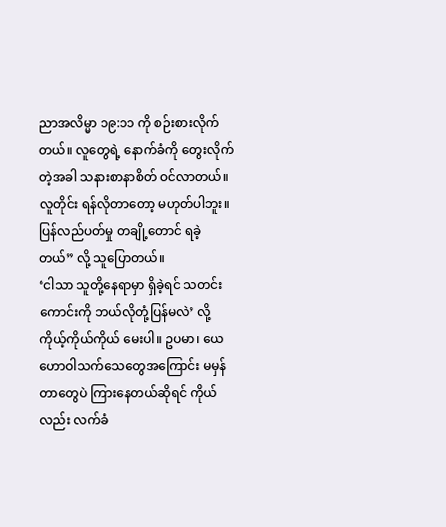ညာအလိမ္မာ ၁၉:၁၁ ကို စဉ်းစားလိုက်တယ်။ လူတွေရဲ့ နောက်ခံကို တွေးလိုက်တဲ့အခါ သနားစာနာစိတ် ဝင်လာတယ်။ လူတိုင်း ရန်လိုတာတော့ မဟုတ်ပါဘူး။ ပြန်လည်ပတ်မှု တချို့တောင် ရခဲ့တယ်” လို့ သူပြောတယ်။
‘ငါသာ သူတို့နေရာမှာ ရှိခဲ့ရင် သတင်းကောင်းကို ဘယ်လိုတုံ့ပြန်မလဲ’ လို့ ကိုယ့်ကိုယ်ကိုယ် မေးပါ။ ဥပမာ၊ ယေဟောဝါသက်သေတွေအကြောင်း မမှန်တာတွေပဲ ကြားနေတယ်ဆိုရင် ကိုယ်လည်း လက်ခံ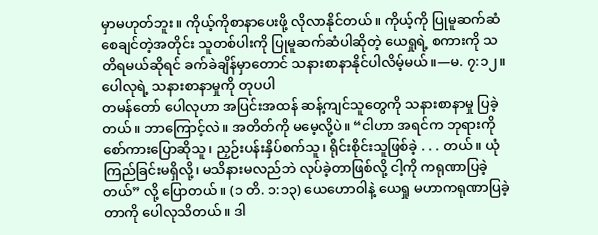မှာမဟုတ်ဘူး။ ကိုယ့်ကိုစာနာပေးဖို့ လိုလာနိုင်တယ်။ ကိုယ့်ကို ပြုမူဆက်ဆံစေချင်တဲ့အတိုင်း သူတစ်ပါးကို ပြုမူဆက်ဆံပါဆိုတဲ့ ယေရှုရဲ့ စကားကို သတိရမယ်ဆိုရင် ခက်ခဲချိန်မှာတောင် သနားစာနာနိုင်ပါလိမ့်မယ်။—မ. ၇:၁၂။
ပေါလုရဲ့ သနားစာနာမှုကို တုပပါ
တမန်တော် ပေါလုဟာ အပြင်းအထန် ဆန့်ကျင်သူတွေကို သနားစာနာမှု ပြခဲ့တယ်။ ဘာကြောင့်လဲ။ အတိတ်ကို မမေ့လို့ပဲ။ “ငါဟာ အရင်က ဘုရားကို စော်ကားပြောဆိုသူ၊ ညှဉ်းပန်းနှိပ်စက်သူ၊ ရိုင်းစိုင်းသူဖြစ်ခဲ့ . . . တယ်။ ယုံကြည်ခြင်းမရှိလို့၊ မသိနားမလည်ဘဲ လုပ်ခဲ့တာဖြစ်လို့ ငါ့ကို ကရုဏာပြခဲ့တယ်” လို့ ပြောတယ်။ (၁ တိ. ၁:၁၃) ယေဟောဝါနဲ့ ယေရှု မဟာကရုဏာပြခဲ့တာကို ပေါလုသိတယ်။ ဒါ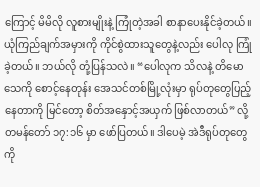ကြောင့် မိမိလို လူစားမျိုးနဲ့ ကြုံတဲ့အခါ စာနာပေးနိုင်ခဲ့တယ်။
ယုံကြည်ချက်အမှားကို ကိုင်စွဲထားသူတွေနဲ့လည်း ပေါလု ကြုံခဲ့တယ်။ ဘယ်လို တုံ့ပြန်သလဲ။ “ပေါလုက သိလနဲ့ တိမောသေကို စောင့်နေတုန်း အေသင်တစ်မြို့လုံးမှာ ရုပ်တုတွေပြည့်နေတာကို မြင်တော့ စိတ်အနှောင့်အယှက် ဖြစ်လာတယ်” လို့ တမန်တော် ၁၇:၁၆ မှာ ဖော်ပြတယ်။ ဒါပေမဲ့ အဲဒီရုပ်တုတွေကို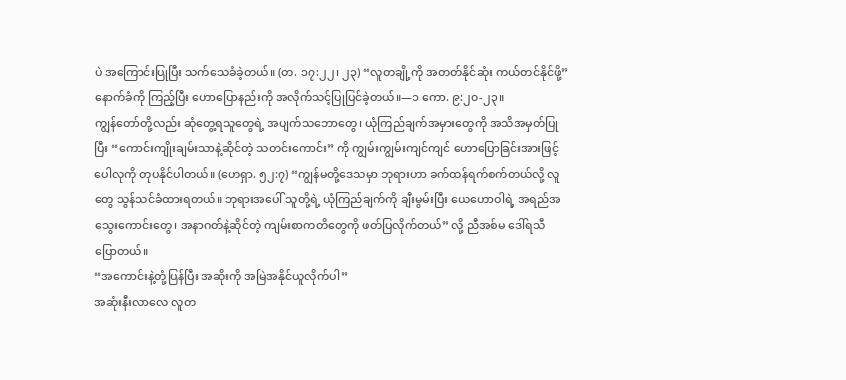ပဲ အကြောင်းပြုပြီး သက်သေခံခဲ့တယ်။ (တ. ၁၇:၂၂၊ ၂၃) “လူတချို့ကို အတတ်နိုင်ဆုံး ကယ်တင်နိုင်ဖို့” နောက်ခံကို ကြည့်ပြီး ဟောပြောနည်းကို အလိုက်သင့်ပြုပြင်ခဲ့တယ်။—၁ ကော. ၉:၂၀-၂၃။
ကျွန်တော်တို့လည်း ဆုံတွေ့ရသူတွေရဲ့ အပျက်သဘောတွေ၊ ယုံကြည်ချက်အမှားတွေကို အသိအမှတ်ပြုပြီး “ကောင်းကျိုးချမ်းသာနဲ့ဆိုင်တဲ့ သတင်းကောင်း” ကို ကျွမ်းကျွမ်းကျင်ကျင် ဟောပြောခြင်းအားဖြင့် ပေါလုကို တုပနိုင်ပါတယ်။ (ဟေရှာ. ၅၂:၇) “ကျွန်မတို့ဒေသမှာ ဘုရားဟာ ခက်ထန်ရက်စက်တယ်လို့ လူတွေ သွန်သင်ခံထားရတယ်။ ဘုရားအပေါ် သူတို့ရဲ့ ယုံကြည်ချက်ကို ချီးမွမ်းပြီး ယေဟောဝါရဲ့ အရည်အသွေးကောင်းတွေ၊ အနာဂတ်နဲ့ဆိုင်တဲ့ ကျမ်းစာကတိတွေကို ဖတ်ပြလိုက်တယ်” လို့ ညီအစ်မ ဒေါ်ရသီ ပြောတယ်။
“အကောင်းနဲ့တုံ့ပြန်ပြီး အဆိုးကို အမြဲအနိုင်ယူလိုက်ပါ”
အဆုံးနီးလာလေ လူတ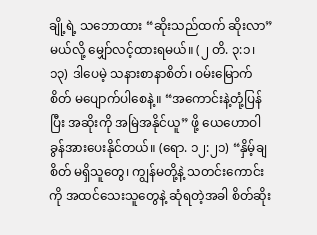ချို့ရဲ့ သဘောထား “ဆိုးသည်ထက် ဆိုးလာ” မယ်လို့ မျှော်လင့်ထားရမယ်။ (၂ တိ. ၃:၁၊ ၁၃) ဒါပေမဲ့ သနားစာနာစိတ်၊ ဝမ်းမြောက်စိတ် မပျောက်ပါစေနဲ့။ “အကောင်းနဲ့တုံ့ပြန်ပြီး အဆိုးကို အမြဲအနိုင်ယူ” ဖို့ ယေဟောဝါ ခွန်အားပေးနိုင်တယ်။ (ရော. ၁၂:၂၁) “နှိမ့်ချစိတ် မရှိသူတွေ၊ ကျွန်မတို့နဲ့ သတင်းကောင်းကို အထင်သေးသူတွေနဲ့ ဆုံရတဲ့အခါ စိတ်ဆိုး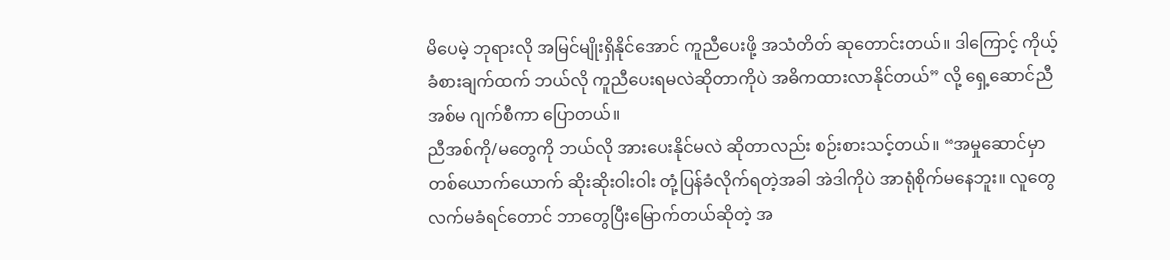မိပေမဲ့ ဘုရားလို အမြင်မျိုးရှိနိုင်အောင် ကူညီပေးဖို့ အသံတိတ် ဆုတောင်းတယ်။ ဒါကြောင့် ကိုယ့်ခံစားချက်ထက် ဘယ်လို ကူညီပေးရမလဲဆိုတာကိုပဲ အဓိကထားလာနိုင်တယ်” လို့ ရှေ့ဆောင်ညီအစ်မ ဂျက်စီကာ ပြောတယ်။
ညီအစ်ကို/မတွေကို ဘယ်လို အားပေးနိုင်မလဲ ဆိုတာလည်း စဉ်းစားသင့်တယ်။ “အမှုဆောင်မှာ တစ်ယောက်ယောက် ဆိုးဆိုးဝါးဝါး တုံ့ပြန်ခံလိုက်ရတဲ့အခါ အဲဒါကိုပဲ အာရုံစိုက်မနေဘူး။ လူတွေ လက်မခံရင်တောင် ဘာတွေပြီးမြောက်တယ်ဆိုတဲ့ အ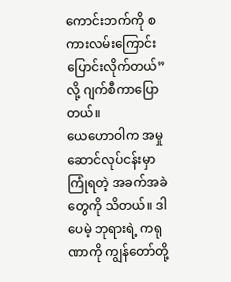ကောင်းဘက်ကို စကားလမ်းကြောင်း ပြောင်းလိုက်တယ်” လို့ ဂျက်စီကာပြောတယ်။
ယေဟောဝါက အမှုဆောင်လုပ်ငန်းမှာ ကြုံရတဲ့ အခက်အခဲတွေကို သိတယ်။ ဒါပေမဲ့ ဘုရားရဲ့ ကရုဏာကို ကျွန်တော်တို့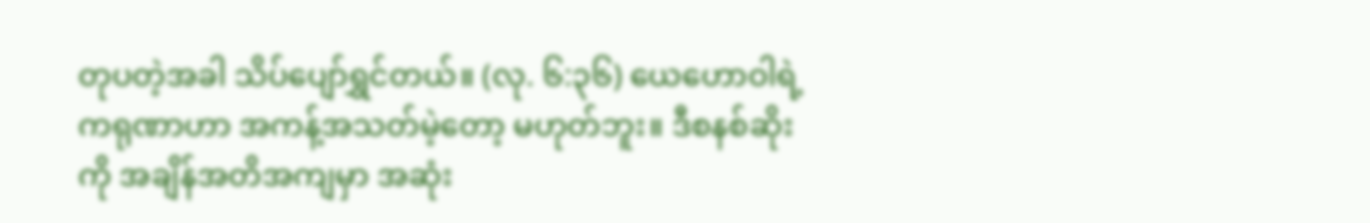တုပတဲ့အခါ သိပ်ပျော်ရွှင်တယ်။ (လု. ၆:၃၆) ယေဟောဝါရဲ့ ကရုဏာဟာ အကန့်အသတ်မဲ့တော့ မဟုတ်ဘူး။ ဒီစနစ်ဆိုးကို အချိန်အတိအကျမှာ အဆုံး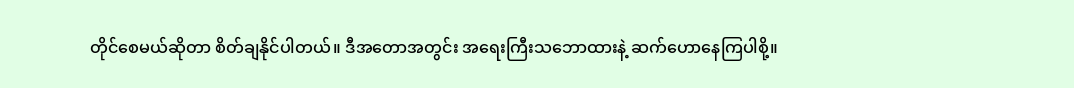တိုင်စေမယ်ဆိုတာ စိတ်ချနိုင်ပါတယ်။ ဒီအတောအတွင်း အရေးကြီးသဘောထားနဲ့ ဆက်ဟောနေကြပါစို့။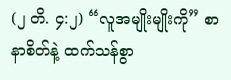(၂ တိ. ၄:၂) “လူအမျိုးမျိုးကို” စာနာစိတ်နဲ့ ထက်သန်စွာ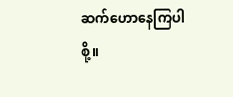ဆက်ဟောနေကြပါစို့။